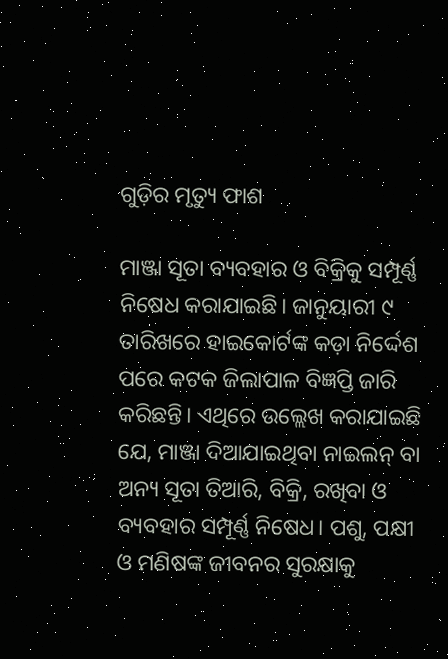ଗୁଡ଼ିର ମୃତ୍ୟୁ ଫାଶ

ମାଞ୍ଜା ସୂତା ବ୍ୟବହାର ଓ ବିକ୍ରିକୁ ସମ୍ପୂର୍ଣ୍ଣ ନିଷେଧ କରାଯାଇଛି। ଜାନୁୟାରୀ ୯ ତାରିଖରେ ହାଇକୋର୍ଟଙ୍କ କଡ଼ା ନିର୍ଦ୍ଦେଶ ପରେ କଟକ ଜିଲାପାଳ ବିଜ୍ଞପ୍ତି ଜାରି କରିଛନ୍ତି। ଏଥିରେ ଉଲ୍ଲେଖ କରାଯାଇଛି ଯେ, ମାଞ୍ଜା ଦିଆଯାଇଥିବା ନାଇଲନ୍‌ ବା ଅନ୍ୟ ସୂତା ତିଆରି, ବିକ୍ରି, ରଖିବା ଓ ବ୍ୟବହାର ସମ୍ପୂର୍ଣ୍ଣ ନିଷେଧ। ପଶୁ, ପକ୍ଷୀ ଓ ମଣିଷଙ୍କ ଜୀବନର ସୁରକ୍ଷାକୁ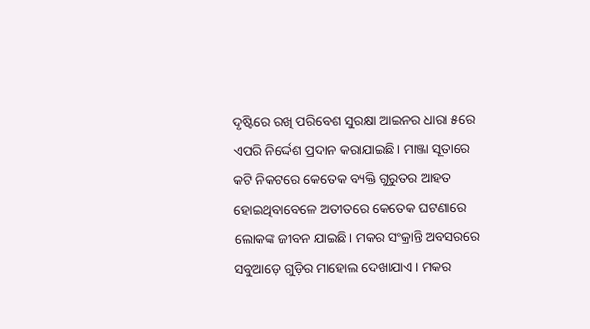ଦୃଷ୍ଟିରେ ରଖି ପରିବେଶ ସୁରକ୍ଷା ଆଇନର ଧାରା ୫ରେ ଏପରି ନିର୍ଦ୍ଦେଶ ପ୍ରଦାନ କରାଯାଇଛି। ମାଞ୍ଜା ସୂତାରେ କଟି ନିକଟରେ କେତେକ ବ୍ୟକ୍ତି ଗୁରୁତର ଆହତ ହୋଇଥିବାବେଳେ ଅତୀତରେ କେତେକ ଘଟଣାରେ ଲୋକଙ୍କ ଜୀବନ ଯାଇଛି। ମକର ସଂକ୍ରାନ୍ତି ଅବସରରେ ସବୁଆଡ଼େ ଗୁଡ଼ିର ମାହୋଲ ଦେଖାଯାଏ। ମକର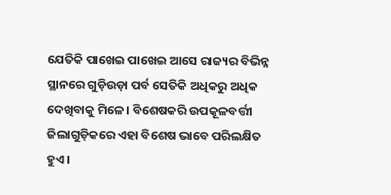ଯେତିକି ପାଖେଇ ପାଖେଇ ଆସେ ରାଜ୍ୟର ବିଭିନ୍ନ ସ୍ଥାନରେ ଗୁଡ଼ିଉଡ଼ା ପର୍ବ ସେତିକି ଅଧିକରୁ ଅଧିକ ଦେଖିବାକୁ ମିଳେ। ବିଶେଷକରି ଉପକୂଳବର୍ତ୍ତୀ ଜିଲାଗୁଡ଼ିକରେ ଏହା ବିଶେଷ ଭାବେ ପରିଲକ୍ଷିତ ହୁଏ।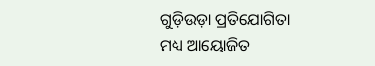ଗୁଡ଼ିଉଡ଼ା ପ୍ରତିଯୋଗିତା ମଧ୍ୟ ଆୟୋଜିତ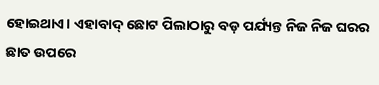ହୋଇଥାଏ। ଏହାବାଦ୍‌ ଛୋଟ ପିଲାଠାରୁ ବଡ଼ ପର୍ଯ୍ୟନ୍ତ ନିଜ ନିଜ ଘରର ଛାତ ଉପରେ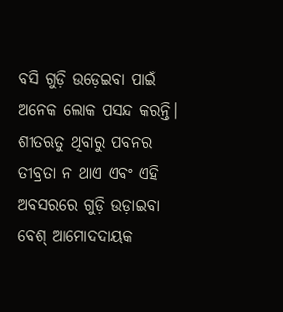ବସି ଗୁଡ଼ି ଉଡ଼େଇବା ପାଇଁ ଅନେକ ଲୋକ ପସନ୍ଦ କରନ୍ତି। ଶୀତଋତୁ ଥିବାରୁ ପବନର ତୀବ୍ରତା ନ ଥାଏ ଏବଂ ଏହି ଅବସରରେ ଗୁଡ଼ି ଉଡ଼ାଇବା ବେଶ୍‌ ଆମୋଦଦାୟକ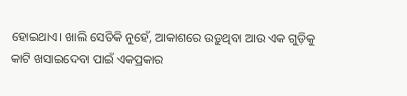ହୋଇଥାଏ। ଖାଲି ସେତିକି ନୁହେଁ, ଆକାଶରେ ଉଡ଼ୁଥିବା ଆଉ ଏକ ଗୁଡ଼ିକୁ କାଟି ଖସାଇଦେବା ପାଇଁ ଏକପ୍ରକାର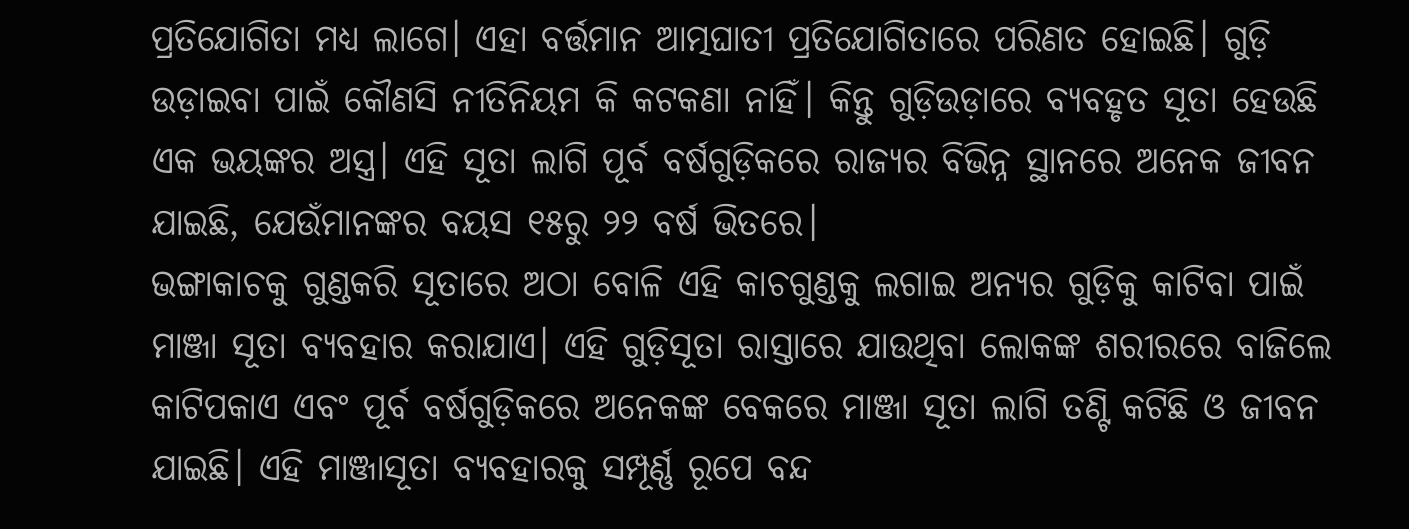ପ୍ରତିଯୋଗିତା ମଧ୍ୟ ଲାଗେ। ଏହା ବର୍ତ୍ତମାନ ଆତ୍ମଘାତୀ ପ୍ରତିଯୋଗିତାରେ ପରିଣତ ହୋଇଛି। ଗୁଡ଼ି ଉଡ଼ାଇବା ପାଇଁ କୌଣସି ନୀତିନିୟମ କି କଟକଣା ନାହିଁ। କିନ୍ତୁ ଗୁଡ଼ିଉଡ଼ାରେ ବ୍ୟବହୃତ ସୂତା ହେଉଛି ଏକ ଭୟଙ୍କର ଅସ୍ତ୍ର। ଏହି ସୂତା ଲାଗି ପୂର୍ବ ବର୍ଷଗୁଡ଼ିକରେ ରାଜ୍ୟର ବିଭିନ୍ନ ସ୍ଥାନରେ ଅନେକ ଜୀବନ ଯାଇଛି, ଯେଉଁମାନଙ୍କର ବୟସ ୧୫ରୁ ୨୨ ବର୍ଷ ଭିତରେ।
ଭଙ୍ଗାକାଚକୁ ଗୁଣ୍ଡକରି ସୂତାରେ ଅଠା ବୋଳି ଏହି କାଚଗୁଣ୍ଡକୁ ଲଗାଇ ଅନ୍ୟର ଗୁଡ଼ିକୁ କାଟିବା ପାଇଁ ମାଞ୍ଜା ସୂତା ବ୍ୟବହାର କରାଯାଏ। ଏହି ଗୁଡ଼ିସୂତା ରାସ୍ତାରେ ଯାଉଥିବା ଲୋକଙ୍କ ଶରୀରରେ ବାଜିଲେ କାଟିପକାଏ ଏବଂ ପୂର୍ବ ବର୍ଷଗୁଡ଼ିକରେ ଅନେକଙ୍କ ବେକରେ ମାଞ୍ଜା ସୂତା ଲାଗି ତଣ୍ଟି କଟିଛି ଓ ଜୀବନ ଯାଇଛି। ଏହି ମାଞ୍ଜାସୂତା ବ୍ୟବହାରକୁ ସମ୍ପୂର୍ଣ୍ଣ ରୂପେ ବନ୍ଦ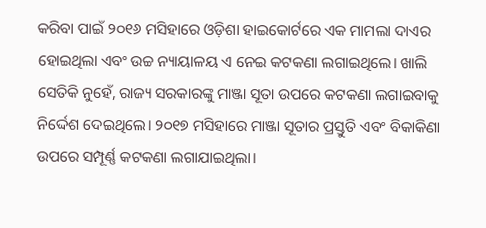କରିବା ପାଇଁ ୨୦୧୬ ମସିହାରେ ଓଡ଼ିଶା ହାଇକୋର୍ଟରେ ଏକ ମାମଲା ଦାଏର ହୋଇଥିଲା ଏବଂ ଉଚ୍ଚ ନ୍ୟାୟାଳୟ ଏ ନେଇ କଟକଣା ଲଗାଇଥିଲେ। ଖାଲି ସେତିକି ନୁହେଁ, ରାଜ୍ୟ ସରକାରଙ୍କୁ ମାଞ୍ଜା ସୂତା ଉପରେ କଟକଣା ଲଗାଇବାକୁ ନିର୍ଦ୍ଦେଶ ଦେଇଥିଲେ। ୨୦୧୭ ମସିହାରେ ମାଞ୍ଜା ସୂତାର ପ୍ରସ୍ତୁତି ଏବଂ ବିକାକିଣା ଉପରେ ସମ୍ପୂର୍ଣ୍ଣ କଟକଣା ଲଗାଯାଇଥିଲା।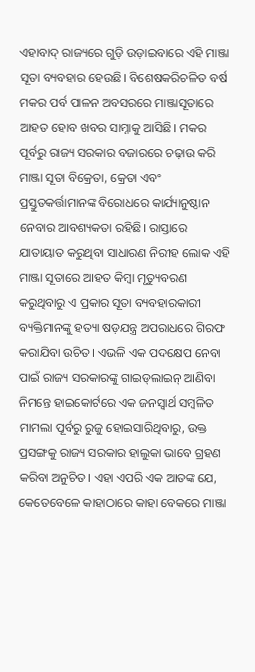ଏହାବାଦ୍‌ ରାଜ୍ୟରେ ଗୁଡ଼ି ଉଡ଼ାଇବାରେ ଏହି ମାଞ୍ଜା ସୂତା ବ୍ୟବହାର ହେଉଛି। ବିଶେଷକରିଚଳିତ ବର୍ଷ ମକର ପର୍ବ ପାଳନ ଅବସରରେ ମାଞ୍ଜାସୂତାରେ ଆହତ ହୋବ ଖବର ସାମ୍ନାକୁ ଆସିଛି। ମକର ପୂର୍ବରୁ ରାଜ୍ୟ ସରକାର ବଜାରରେ ଚଢ଼ାଉ କରି ମାଞ୍ଜା ସୂତା ବିକ୍ରେତା, କ୍ରେତା ଏବଂ ପ୍ରସ୍ତୁତକର୍ତ୍ତାମାନଙ୍କ ବିରୋଧରେ କାର୍ଯ୍ୟାନୁଷ୍ଠାନ ନେବାର ଆବଶ୍ୟକତା ରହିଛି। ରାସ୍ତାରେ ଯାତାୟାତ କରୁଥିବା ସାଧାରଣ ନିରୀହ ଲୋକ ଏହି ମାଞ୍ଜା ସୂତାରେ ଆହତ କିମ୍ବା ମୃତ୍ୟୁବରଣ କରୁଥିବାରୁ ଏ ପ୍ରକାର ସୂତା ବ୍ୟବହାରକାରୀ ବ୍ୟକ୍ତିମାନଙ୍କୁ ହତ୍ୟା ଷଡ଼ଯନ୍ତ୍ର ଅପରାଧରେ ଗିରଫ କରାଯିବା ଉଚିତ। ଏଭଳି ଏକ ପଦକ୍ଷେପ ନେବା ପାଇଁ ରାଜ୍ୟ ସରକାରଙ୍କୁ ଗାଇଡ୍‌ଲାଇନ୍‌ ଆଣିବା ନିମନ୍ତେ ହାଇକୋର୍ଟରେ ଏକ ଜନସ୍ବାର୍ଥ ସମ୍ବଳିତ ମାମଲା ପୂର୍ବରୁ ରୁଜୁ ହୋଇସାରିଥିବାରୁ, ଉକ୍ତ ପ୍ରସଙ୍ଗକୁ ରାଜ୍ୟ ସରକାର ହାଲୁକା ଭାବେ ଗ୍ରହଣ କରିବା ଅନୁଚିତ। ଏହା ଏପରି ଏକ ଆତଙ୍କ ଯେ, କେତେବେଳେ କାହାଠାରେ କାହା ବେକରେ ମାଞ୍ଜା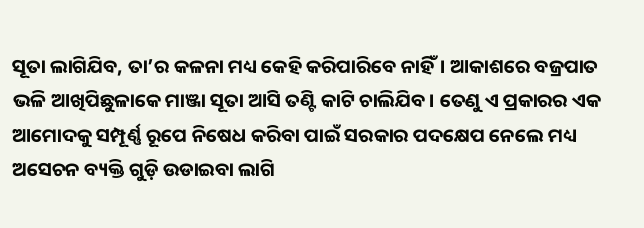ସୂତା ଲାଗିଯିବ, ତା’ର କଳନା ମଧ୍ୟ କେହି କରିପାରିବେ ନାହିଁ। ଆକାଶରେ ବଜ୍ରପାତ ଭଳି ଆଖିପିଛୁଳାକେ ମାଞ୍ଜା ସୂତା ଆସି ତଣ୍ଟି କାଟି ଚାଲିଯିବ। ତେଣୁ ଏ ପ୍ରକାରର ଏକ ଆମୋଦକୁ ସମ୍ପୂର୍ଣ୍ଣ ରୂପେ ନିଷେଧ କରିବା ପାଇଁ ସରକାର ପଦକ୍ଷେପ ନେଲେ ମଧ୍ୟ ଅସେଚନ ବ୍ୟକ୍ତି ଗୁଡ଼ି ଉଡାଇବା ଲାଗି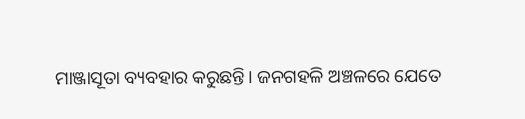ମାଞ୍ଜାସୂତା ବ୍ୟବହାର କରୁଛନ୍ତି। ଜନଗହଳି ଅଞ୍ଚଳରେ ଯେତେ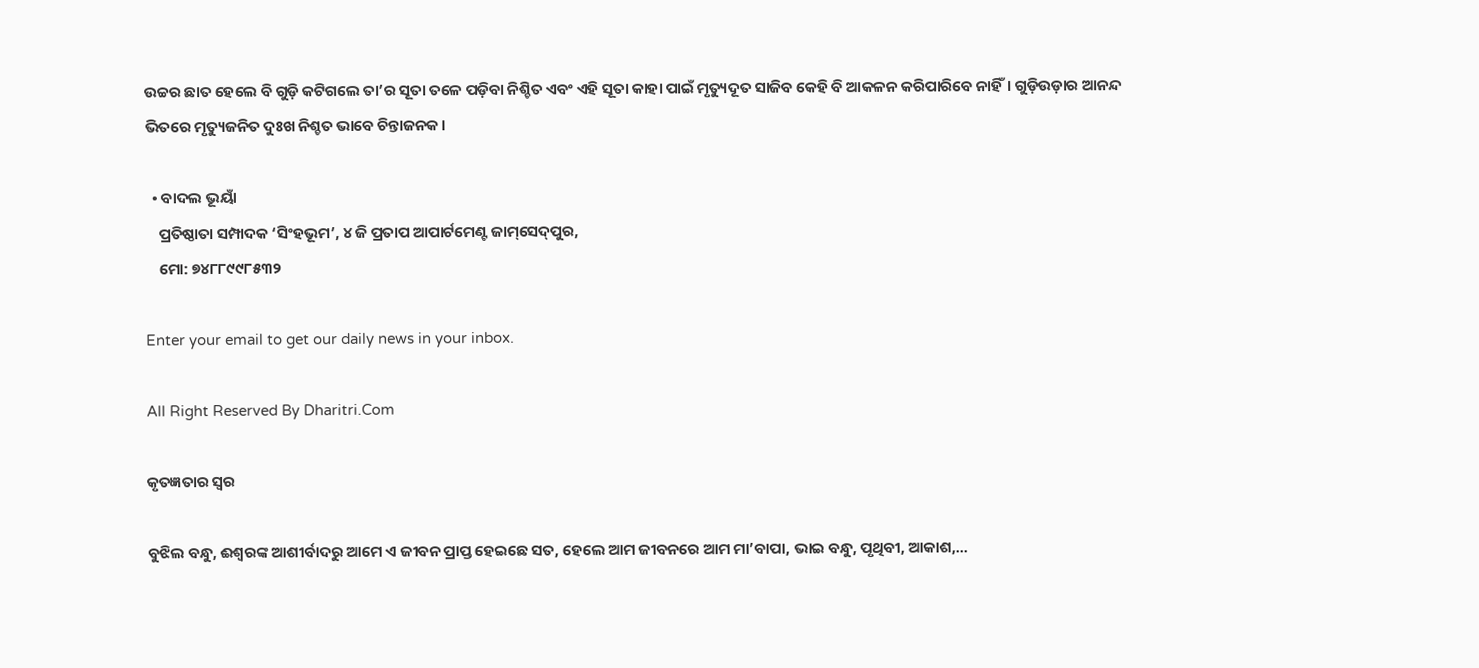ଉଚ୍ଚର ଛାତ ହେଲେ ବି ଗୁଡ଼ି କଟିଗଲେ ତା’ର ସୂତା ତଳେ ପଡ଼ିବା ନିଶ୍ଚିତ ଏବଂ ଏହି ସୂତା କାହା ପାଇଁ ମୃତ୍ୟୁଦୂତ ସାଜିବ କେହି ବି ଆକଳନ କରିପାରିବେ ନାହିଁ। ଗୁଡ଼ିଉଡ଼ାର ଆନନ୍ଦ ଭିତରେ ମୃତ୍ୟୁଜନିତ ଦୁଃଖ ନିଶ୍ଚତ ଭାବେ ଚିନ୍ତାଜନକ।

  • ବାଦଲ ଭୂୟାଁ
    ପ୍ରତିଷ୍ଠାତା ସମ୍ପାଦକ ‘ସିଂହଭୂମ’, ୪ ଜି ପ୍ରତାପ ଆପାର୍ଟମେଣ୍ଟ ଜାମ୍‌ସେଦ୍‌ପୁର,
    ମୋ: ୭୪୮୮୯୯୮୫୩୨

Enter your email to get our daily news in your inbox.

All Right Reserved By Dharitri.Com

କୃତଜ୍ଞତାର ସ୍ବର

ବୁଝିଲ ବନ୍ଧୁ, ଈଶ୍ବରଙ୍କ ଆଶୀର୍ବାଦରୁ ଆମେ ଏ ଜୀବନ ପ୍ରାପ୍ତ ହେଇଛେ ସତ, ହେଲେ ଆମ ଜୀବନରେ ଆମ ମା’ବାପା, ଭାଇ ବନ୍ଧୁ, ପୃଥିବୀ, ଆକାଶ,...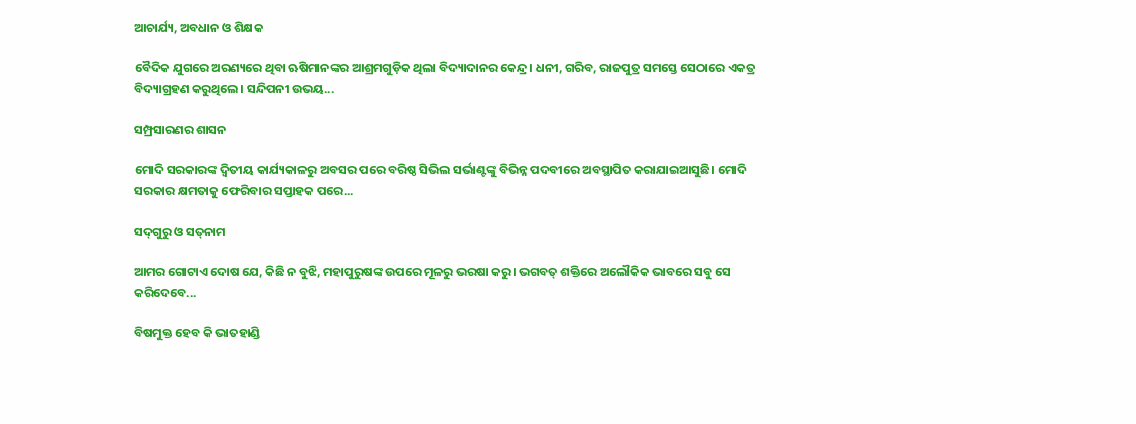ଆଚାର୍ଯ୍ୟ, ଅବଧାନ ଓ ଶିକ୍ଷକ

ବୈଦିକ ଯୁଗରେ ଅରଣ୍ୟରେ ଥିବା ଋଷିମାନଙ୍କର ଆଶ୍ରମଗୁଡ଼ିକ ଥିଲା ବିଦ୍ୟାଦାନର କେନ୍ଦ୍ର। ଧନୀ, ଗରିବ, ରାଜପୁତ୍ର ସମସ୍ତେ ସେଠାରେ ଏକତ୍ର ବିଦ୍ୟାଗ୍ରହଣ କରୁଥିଲେ। ସନ୍ଦିପନୀ ଉଭୟ...

ସମ୍ପ୍ରସାରଣର ଶାସନ

ମୋଦି ସରକାରଙ୍କ ଦ୍ୱିତୀୟ କାର୍ଯ୍ୟକାଳରୁ ଅବସର ପରେ ବରିଷ୍ଠ ସିଭିଲ ସର୍ଭାଣ୍ଟଙ୍କୁ ବିଭିନ୍ନ ପଦବୀରେ ଅବସ୍ଥାପିତ କରାଯାଇଆସୁଛି। ମୋଦି ସରକାର କ୍ଷମତାକୁ ଫେରିବାର ସପ୍ତାହକ ପରେ...

ସଦ୍‌ଗୁରୁ ଓ ସତ୍‌ନାମ

ଆମର ଗୋଟାଏ ଦୋଷ ଯେ, କିଛି ନ ବୁଝି, ମହାପୁରୁଷଙ୍କ ଉପରେ ମୂଳରୁ ଭରଷା କରୁ। ଭଗବତ୍‌ ଶକ୍ତିରେ ଅଲୌକିକ ଭାବରେ ସବୁ ସେ କରିଦେବେ...

ବିଷମୁକ୍ତ ହେବ କି ଭାତହାଣ୍ଡି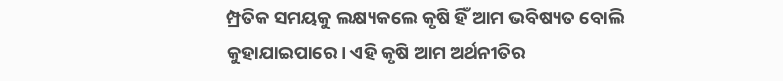ମ୍ପ୍ରତିକ ସମୟକୁ ଲକ୍ଷ୍ୟକଲେ କୃଷି ହିଁ ଆମ ଭବିଷ୍ୟତ ବୋଲି କୁହାଯାଇପାରେ। ଏହି କୃଷି ଆମ ଅର୍ଥନୀତିର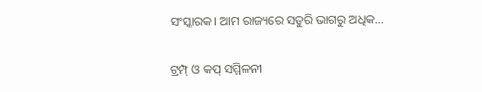ସଂସ୍କାରକ। ଆମ ରାଜ୍ୟରେ ସତୁରି ଭାଗରୁ ଅଧିକ...

ଟ୍ରମ୍ପ୍‌ ଓ କପ୍‌ ସମ୍ମିଳନୀ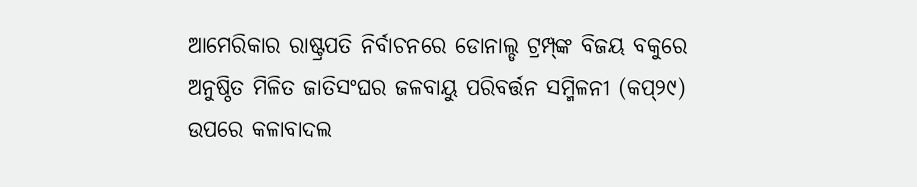ଆମେରିକାର ରାଷ୍ଟ୍ରପତି ନିର୍ବାଚନରେ ଡୋନାଲ୍ଡ ଟ୍ରମ୍ପ୍‌ଙ୍କ ବିଜୟ ବକୁରେ ଅନୁଷ୍ଠିତ ମିଳିତ ଜାତିସଂଘର ଜଳବାୟୁ ପରିବର୍ତ୍ତନ ସମ୍ମିଳନୀ (କପ୍‌୨୯) ଉପରେ କଳାବାଦଲ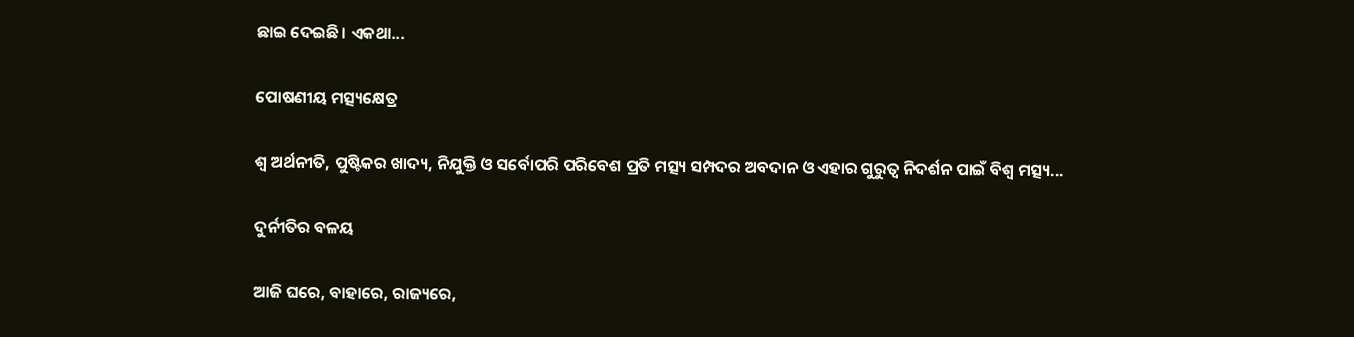ଛାଇ ଦେଇଛି। ଏକଥା...

ପୋଷଣୀୟ ମତ୍ସ୍ୟକ୍ଷେତ୍ର

ଶ୍ୱ ଅର୍ଥନୀତି, ପୁଷ୍ଟିକର ଖାଦ୍ୟ, ନିଯୁକ୍ତି ଓ ସର୍ବୋପରି ପରିବେଶ ପ୍ରତି ମତ୍ସ୍ୟ ସମ୍ପଦର ଅବଦାନ ଓ ଏହାର ଗୁରୁତ୍ୱ ନିଦର୍ଶନ ପାଇଁ ବିଶ୍ୱ ମତ୍ସ୍ୟ...

ଦୁର୍ନୀତିର ବଳୟ

ଆଜି ଘରେ, ବାହାରେ, ରାଜ୍ୟରେ,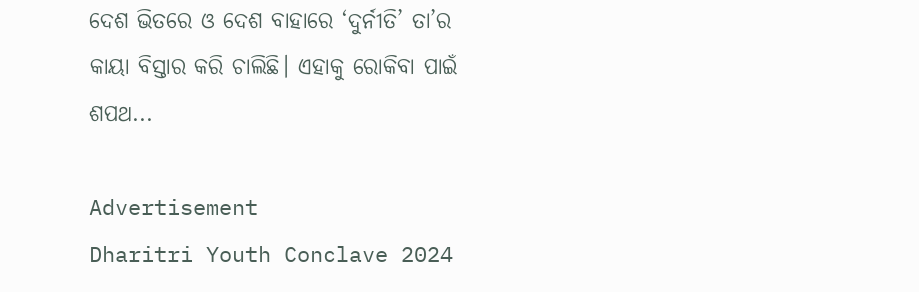ଦେଶ ଭିତରେ ଓ ଦେଶ ବାହାରେ ‘ଦୁର୍ନୀତି’ ତା’ର କାୟା ବିସ୍ତାର କରି ଚାଲିଛି। ଏହାକୁ ରୋକିବା ପାଇଁ ଶପଥ...

Advertisement
Dharitri Youth Conclave 2024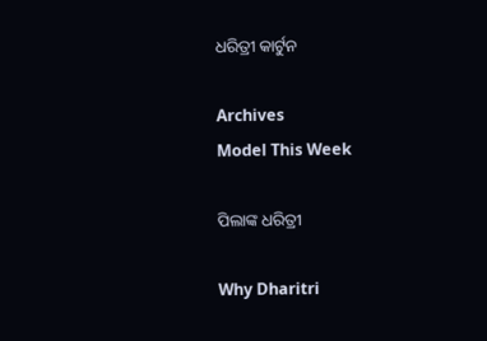ଧରିତ୍ରୀ କାର୍ଟୁନ

Archives
Model This Week

ପିଲାଙ୍କ ଧରିତ୍ରୀ

Why Dharitri